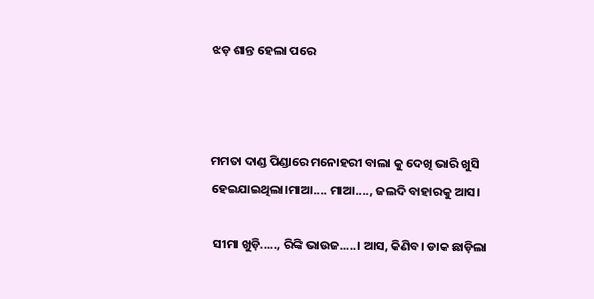ଝଡ଼ ଶାନ୍ତ ହେଲା ପରେ



ମମତା ଦାଣ୍ଡ ପିଣ୍ଡାରେ ମନୋହରୀ ବାଲା କୁ ଦେଖି ଭାରି ଖୁସି ହେଇଯାଇଥିଲା।ମାଆ.... ମାଆ...., ଜଲଦି ବାହାରକୁ ଆସ।

 ସୀମା ଖୁଡ଼ି....., ରିଙ୍କି ଭାଉଜ.....। ଆସ, କିଣିବ। ଡାକ ଛାଡ଼ିଲା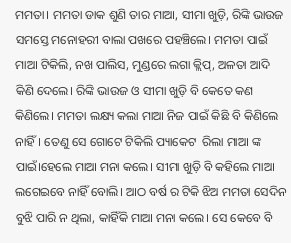ମମତା। ମମତା ଡାକ ଶୁଣି ତାର ମାଆ, ସୀମା ଖୁଡ଼ି, ରିଙ୍କି ଭାଉଜ ସମସ୍ତେ ମନୋହରୀ ବାଲା ପଖରେ ପହଞ୍ଚିଲେ। ମମତା ପାଇଁ ମାଆ ଟିକିଲି, ନଖ ପାଲିସ, ମୁଣ୍ଡରେ ଲଗା କ୍ଲିପ୍, ଅଳତା ଆଦି କିଣି ଦେଲେ। ରିଙ୍କି ଭାଉଜ ଓ ସୀମା ଖୁଡ଼ି ବି କେତେ କଣ କିଣିଲେ। ମମତା ଲକ୍ଷ୍ୟ କଲା ମାଆ ନିଜ ପାଇଁ କିଛି ବି କିଣିଲେ ନାହିଁ। ତେଣୁ ସେ ଗୋଟେ ଟିକିଲି ପ୍ୟାକେଟ  ରିଲା ମାଆ ଙ୍କ ପାଇଁ।ହେଲେ ମାଆ ମନା କଲେ। ସୀମା ଖୁଡ଼ି ବି କହିଲେ ମାଆ ଲଗେଇବେ ନାହିଁ ବୋଲି। ଆଠ ବର୍ଷ ର ଟିକି ଝିଅ ମମତା ସେଦିନ ବୁଝି ପାରି ନ ଥିଲା, କାହିଁକି ମାଆ ମନା କଲେ। ସେ କେବେ ବି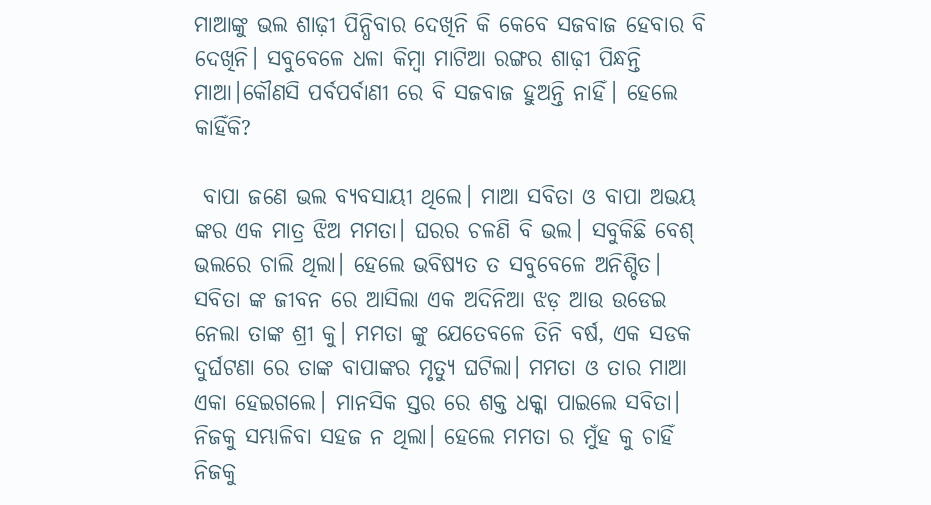ମାଆଙ୍କୁ ଭଲ ଶାଢ଼ୀ ପିନ୍ଧିବାର ଦେଖିନି କି କେବେ ସଜବାଜ ହେବାର ବି ଦେଖିନି। ସବୁବେଳେ ଧଳା କିମ୍ବା ମାଟିଆ ରଙ୍ଗର ଶାଢ଼ୀ ପିନ୍ଧନ୍ତି ମାଆ।କୌଣସି ପର୍ବପର୍ବାଣୀ ରେ ବି ସଜବାଜ ହୁଅନ୍ତି ନାହିଁ। ହେଲେ କାହିଁକି?

 ବାପା ଜଣେ ଭଲ ବ୍ୟବସାୟୀ ଥିଲେ। ମାଆ ସବିତା ଓ ବାପା ଅଭୟ ଙ୍କର ଏକ ମାତ୍ର ଝିଅ ମମତା। ଘରର ଚଳଣି ବି ଭଲ। ସବୁକିଛି ବେଶ୍ ଭଲରେ ଚାଲି ଥିଲା। ହେଲେ ଭବିଷ୍ୟତ ତ ସବୁବେଳେ ଅନିଶ୍ଚିତ। ସବିତା ଙ୍କ ଜୀବନ ରେ ଆସିଲା ଏକ ଅଦିନିଆ ଝଡ଼ ଆଉ ଉଡେଇ ନେଲା ତାଙ୍କ ଶ୍ରୀ କୁ। ମମତା ଙ୍କୁ ଯେତେବଳେ ତିନି ବର୍ଷ, ଏକ ସଡକ ଦୁର୍ଘଟଣା ରେ ତାଙ୍କ ବାପାଙ୍କର ମୃତ୍ୟୁ ଘଟିଲା। ମମତା ଓ ତାର ମାଆ ଏକା ହେଇଗଲେ। ମାନସିକ ସ୍ତର ରେ ଶକ୍ତ ଧକ୍କା ପାଇଲେ ସବିତା। ନିଜକୁ ସମ୍ଭାଳିବା ସହଜ ନ ଥିଲା। ହେଲେ ମମତା ର ମୁଁହ କୁ ଚାହିଁ ନିଜକୁ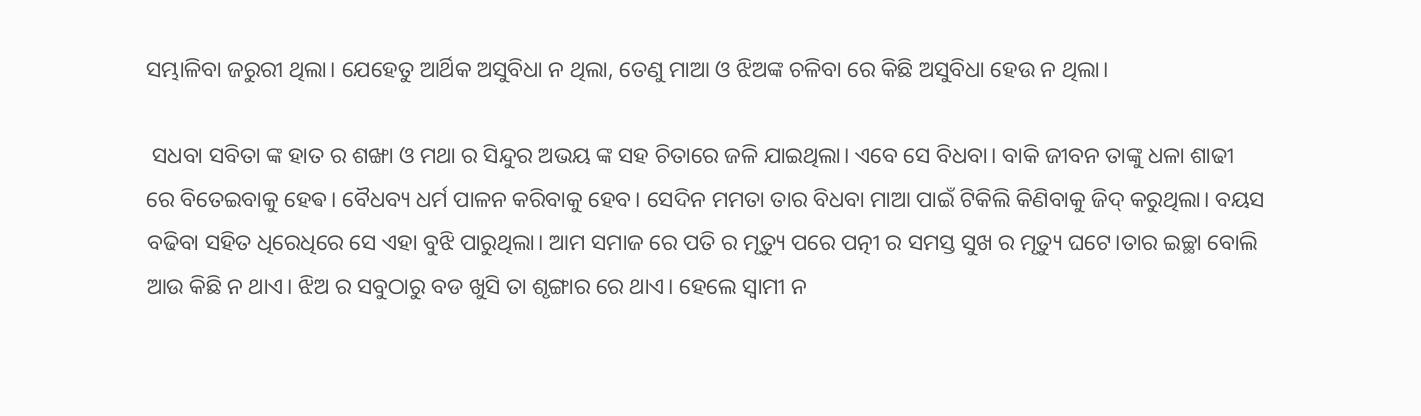ସମ୍ଭାଳିବା ଜରୁରୀ ଥିଲା। ଯେହେତୁ ଆର୍ଥିକ ଅସୁବିଧା ନ ଥିଲା, ତେଣୁ ମାଆ ଓ ଝିଅଙ୍କ ଚଳିବା ରେ କିଛି ଅସୁବିଧା ହେଉ ନ ଥିଲା।

 ସଧବା ସବିତା ଙ୍କ ହାତ ର ଶଙ୍ଖା ଓ ମଥା ର ସିନ୍ଦୁର ଅଭୟ ଙ୍କ ସହ ଚିତାରେ ଜଳି ଯାଇଥିଲା। ଏବେ ସେ ବିଧବା। ବାକି ଜୀବନ ତାଙ୍କୁ ଧଳା ଶାଢୀ ରେ ବିତେଇବାକୁ ହେଵ। ବୈଧବ୍ୟ ଧର୍ମ ପାଳନ କରିବାକୁ ହେବ। ସେଦିନ ମମତା ତାର ବିଧବା ମାଆ ପାଇଁ ଟିକିଲି କିଣିବାକୁ ଜିଦ୍ କରୁଥିଲା। ବୟସ ବଢିବା ସହିତ ଧିରେଧିରେ ସେ ଏହା ବୁଝି ପାରୁଥିଲା। ଆମ ସମାଜ ରେ ପତି ର ମୃତ୍ୟୁ ପରେ ପତ୍ନୀ ର ସମସ୍ତ ସୁଖ ର ମୃତ୍ୟୁ ଘଟେ।ତାର ଇଚ୍ଛା ବୋଲି ଆଉ କିଛି ନ ଥାଏ। ଝିଅ ର ସବୁଠାରୁ ବଡ ଖୁସି ତା ଶୃଙ୍ଗାର ରେ ଥାଏ। ହେଲେ ସ୍ବାମୀ ନ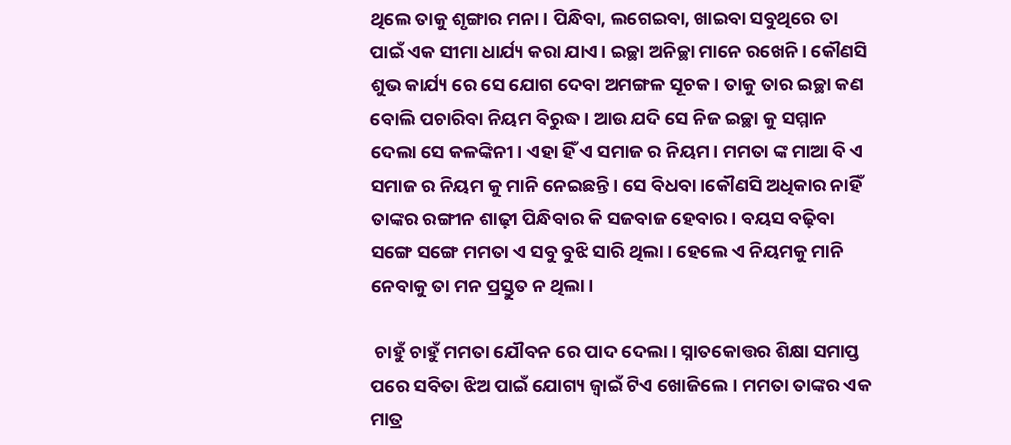ଥିଲେ ତାକୁ ଶୃଙ୍ଗାର ମନା। ପିନ୍ଧିବା, ଲଗେଇବା, ଖାଇବା ସବୁଥିରେ ତା ପାଇଁ ଏକ ସୀମା ଧାର୍ଯ୍ୟ କରା ଯାଏ। ଇଚ୍ଛା ଅନିଚ୍ଛା ମାନେ ରଖେନି। କୌଣସି ଶୁଭ କାର୍ଯ୍ୟ ରେ ସେ ଯୋଗ ଦେବା ଅମଙ୍ଗଳ ସୂଚକ। ତାକୁ ତାର ଇଚ୍ଛା କଣ ବୋଲି ପଚାରିବା ନିୟମ ବିରୁଦ୍ଧ। ଆଉ ଯଦି ସେ ନିଜ ଇଚ୍ଛା କୁ ସମ୍ମାନ ଦେଲା ସେ କଳଙ୍କିନୀ। ଏହା ହିଁ ଏ ସମାଜ ର ନିୟମ। ମମତା ଙ୍କ ମାଆ ବି ଏ ସମାଜ ର ନିୟମ କୁ ମାନି ନେଇଛନ୍ତି। ସେ ବିଧବା।କୌଣସି ଅଧିକାର ନାହିଁ ତାଙ୍କର ରଙ୍ଗୀନ ଶାଢ଼ୀ ପିନ୍ଧିବାର କି ସଜବାଜ ହେବାର। ବୟସ ବଢ଼ିବା ସଙ୍ଗେ ସଙ୍ଗେ ମମତା ଏ ସବୁ ବୁଝି ସାରି ଥିଲା। ହେଲେ ଏ ନିୟମକୁ ମାନି ନେବାକୁ ତା ମନ ପ୍ରସ୍ତୁତ ନ ଥିଲା।

 ଚାହୁଁ ଚାହୁଁ ମମତା ଯୌବନ ରେ ପାଦ ଦେଲା। ସ୍ନାତକୋତ୍ତର ଶିକ୍ଷା ସମାପ୍ତ ପରେ ସବିତା ଝିଅ ପାଇଁ ଯୋଗ୍ୟ ଜ୍ବାଇଁ ଟିଏ ଖୋଜିଲେ। ମମତା ତାଙ୍କର ଏକ ମାତ୍ର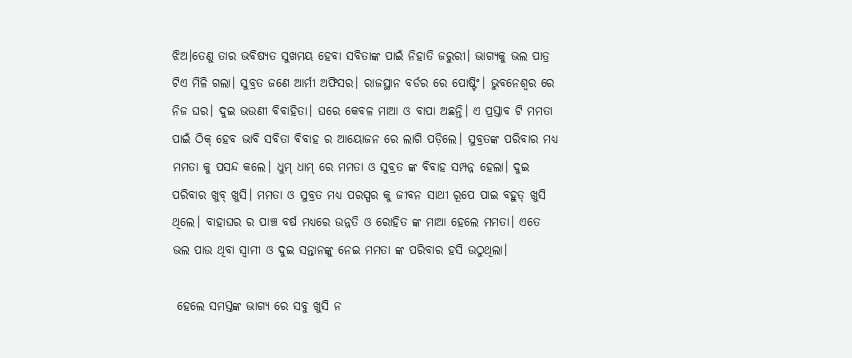ଝିଅ।ତେଣୁ ତାର ଭବିଷ୍ୟତ ସୁଖମୟ ହେବା ସବିତାଙ୍କ ପାଇଁ ନିହାତି ଜରୁରୀ। ଭାଗ୍ୟକୁ ଭଲ ପାତ୍ର ଟିଏ ମିଳି ଗଲା। ସୁବ୍ରତ ଜଣେ ଆର୍ମୀ ଅଫିସର। ରାଜସ୍ଥାନ ବର୍ଡର ରେ ପୋଷ୍ଟିଂ। ଭୁବନେଶ୍ୱର ରେ ନିଜ ଘର। ଦୁଇ ଭଉଣୀ ବିବାହିତା। ଘରେ କେବଳ ମାଆ ଓ ବାପା ଅଛନ୍ତି। ଏ ପ୍ରସ୍ତାବ ଟି ମମତା ପାଇଁ ଠିକ୍ ହେବ ଭାବି ସବିତା ବିବାହ ର ଆୟୋଜନ ରେ ଲାଗି ପଡ଼ିଲେ। ସୁବ୍ରତଙ୍କ ପରିବାର ମଧ୍ୟ ମମତା କୁ ପସନ୍ଦ କଲେ। ଧୁମ୍ ଧାମ୍ ରେ ମମତା ଓ ସୁବ୍ରତ ଙ୍କ ବିବାହ ସମ୍ପନ୍ନ ହେଲା। ଦୁଇ ପରିବାର ଖୁବ୍ ଖୁସି। ମମତା ଓ ସୁବ୍ରତ ମଧ୍ୟ ପରସ୍ପର କୁ ଜୀବନ ସାଥୀ ରୂପେ ପାଇ ବହୁତ୍ ଖୁସି ଥିଲେ। ବାହାଘର ର ପାଞ୍ଚ ବର୍ଷ ମଧ୍ୟରେ ଉନ୍ନତି ଓ ରୋହିତ ଙ୍କ ମାଆ ହେଲେ ମମତା। ଏତେ ଭଲ ପାଉ ଥିବା ସ୍ୱାମୀ ଓ ଦୁଇ ସନ୍ତାନଙ୍କୁ ନେଇ ମମତା ଙ୍କ ପରିବାର ହସି ଉଠୁଥିଲା।

 ହେଲେ ସମସ୍ତଙ୍କ ଭାଗ୍ୟ ରେ ସବୁ ଖୁସି ନ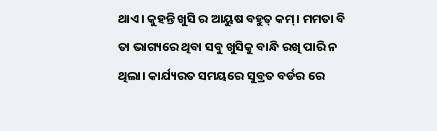ଥାଏ। କୁହନ୍ତି ଖୁସି ର ଆୟୁଷ ବହୁତ୍ କମ୍। ମମତା ବି ତା ଭାଗ୍ୟରେ ଥିବା ସବୁ ଖୁସିକୁ ବାନ୍ଧି ରଖି ପାରି ନ ଥିଲା। କାର୍ଯ୍ୟରତ ସମୟରେ ସୁବ୍ରତ ବର୍ଡର ରେ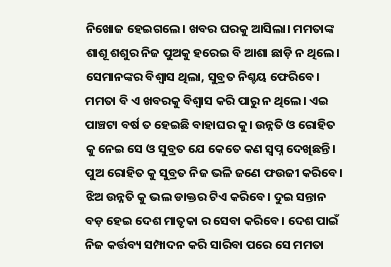ନିଖୋଜ ହେଇଗଲେ। ଖବର ଘରକୁ ଆସିଲା। ମମତାଙ୍କ ଶାଶୂ ଶଶୁର ନିଜ ପୁଅକୁ ହରେଇ ବି ଆଶା ଛାଡ଼ି ନ ଥିଲେ। ସେମାନଙ୍କର ବିଶ୍ବାସ ଥିଲା, ସୁବ୍ରତ ନିଶ୍ଚୟ ଫେରିବେ। ମମତା ବି ଏ ଖବରକୁ ବିଶ୍ବାସ କରି ପାରୁ ନ ଥିଲେ। ଏଇ ପାଞ୍ଚଟା ବର୍ଷ ତ ହେଇଛି ବାହାଘର କୁ। ଉନ୍ନତି ଓ ରୋହିତ କୁ ନେଇ ସେ ଓ ସୁବ୍ରତ ଯେ କେତେ କଣ ସ୍ୱପ୍ନ ଦେଖିଛନ୍ତି। ପୁଅ ରୋହିତ କୁ ସୁବ୍ରତ ନିଜ ଭଳି ଜଣେ ଫଉଜୀ କରିବେ। ଝିଅ ଉନ୍ନତି କୁ ଭଲ ଡାକ୍ତର ଟିଏ କରିବେ। ଦୁଇ ସନ୍ତାନ ବଡ଼ ହେଇ ଦେଶ ମାତୃକା ର ସେବା କରିବେ। ଦେଶ ପାଇଁ ନିଜ କର୍ତ୍ତବ୍ୟ ସମ୍ପାଦନ କରି ସାରିବା ପରେ ସେ ମମତା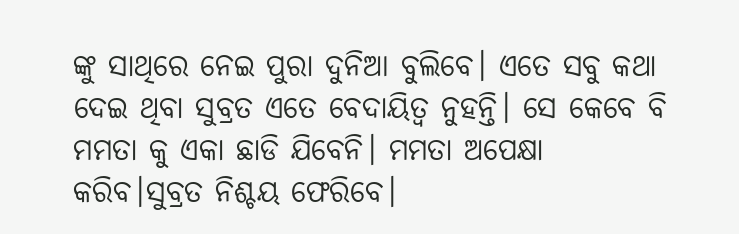ଙ୍କୁ ସାଥିରେ ନେଇ ପୁରା ଦୁନିଆ ବୁଲିବେ। ଏତେ ସବୁ କଥା ଦେଇ ଥିବା ସୁବ୍ରତ ଏତେ ବେଦାୟିତ୍ଵ ନୁହନ୍ତି। ସେ କେବେ ବି ମମତା କୁ ଏକା ଛାଡି ଯିବେନି। ମମତା ଅପେକ୍ଷା କରିବ।ସୁବ୍ରତ ନିଶ୍ଚୟ ଫେରିବେ।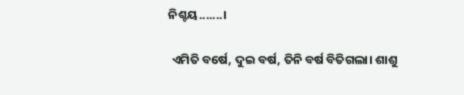ନିଶ୍ଚୟ.......।

 ଏମିତି ବର୍ଷେ, ଦୁଇ ବର୍ଷ, ତିନି ବର୍ଷ ବିତିଗଲା। ଶାଶୁ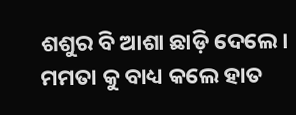ଶଶୁର ବି ଆଶା ଛାଡ଼ି ଦେଲେ। ମମତା କୁ ବାଧ୍ୟ କଲେ ହାତ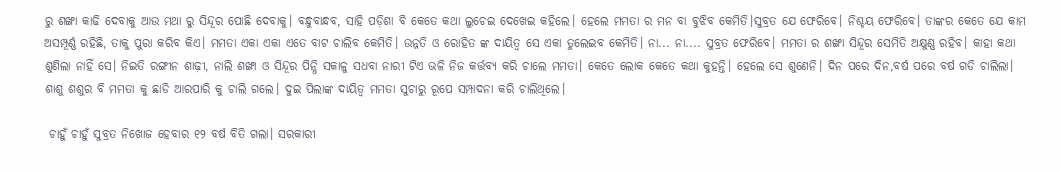ରୁ ଶଙ୍ଖା କାଢି ଦେବାକୁ ଆଉ ମଥା ରୁ ସିନ୍ଦୂର ପୋଛି ଦେବାକୁ। ବନ୍ଧୁବାନ୍ଧବ, ସାହି ପଡ଼ିଶା ବି କେତେ କଥା ଲୁଚେଇ ଦେଖେଇ କହିଲେ। ହେଲେ ମମତା ର ମନ ବା ବୁଝିବ କେମିତି।ସୁବ୍ରତ ଯେ ଫେରିବେ। ନିଶ୍ଚୟ ଫେରିବେ। ତାଙ୍କର କେତେ ଯେ କାମ ଅସମ୍ପୂର୍ଣ୍ଣ ରହିଛି, ତାକୁ ପୁରା କରିବ କିଏ। ମମତା ଏକା ଏକା ଏତେ ବାଟ ଚାଲିବ କେମିତି। ଉନ୍ନତି ଓ ରୋହିତ ଙ୍କ ଦାୟିତ୍ଵ ସେ ଏକା ତୁଲେଇବ କେମିତି। ନା... ନା.... ସୁବ୍ରତ ଫେରିବେ। ମମତା ର ଶଙ୍ଖା ସିନ୍ଦୂର ସେମିତି ଅକ୍ଷୁଣ୍ଣ ରହିବ। କାହା କଥା ଶୁଣିଲା ନାହିଁ ସେ। ନିଇତି ରଙ୍ଗୀନ ଶାଢ଼ୀ, ନାଲି ଶଙ୍ଖା ଓ ସିନ୍ଦୂର ପିନ୍ଧି ସକାଳୁ ସଧବା ନାରୀ ଟିଏ ଭଳି ନିଜ କର୍ତ୍ତବ୍ୟ କରି ଚାଲେ ମମତା। କେତେ ଲୋକ କେତେ କଥା କୁହନ୍ତି। ହେଲେ ସେ ଶୁଣେନି। ଦିନ ପରେ ଦିନ,ବର୍ଷ ପରେ ବର୍ଷ ଗଡି ଚାଲିଲା। ଶାଶୁ ଶଶୁର ବି ମମତା କୁ ଛାଡି ଆରପାରି କୁ ଚାଲି ଗଲେ। ଦୁଇ ପିଲାଙ୍କ ଦାୟିତ୍ଵ ମମତା ସୁଚାରୁ ରୂପେ ସମ୍ପାଦନା କରି ଚାଲିଥିଲେ।

 ଚାହୁଁ ଚାହୁଁ ସୁବ୍ରତ ନିଖୋଜ ହେବାର ୧୨ ବର୍ଷ ବିତି ଗଲା। ସରକାରୀ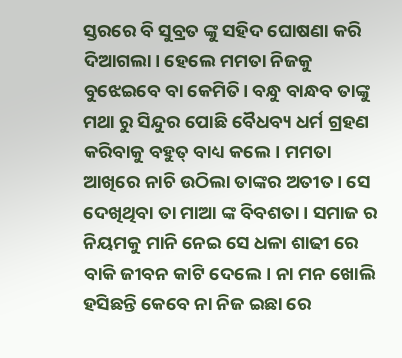ସ୍ତରରେ ବି ସୁବ୍ରତ ଙ୍କୁ ସହିଦ ଘୋଷଣା କରି ଦିଆଗଲା। ହେଲେ ମମତା ନିଜକୁ ବୁଝେଇବେ ବା କେମିତି। ବନ୍ଧୁ ବାନ୍ଧବ ତାଙ୍କୁ ମଥା ରୁ ସିନ୍ଦୁର ପୋଛି ବୈଧବ୍ୟ ଧର୍ମ ଗ୍ରହଣ କରିବାକୁ ବହୁତ୍ ବାଧ୍ୟ କଲେ। ମମତା ଆଖିରେ ନାଚି ଉଠିଲା ତାଙ୍କର ଅତୀତ। ସେ ଦେଖିଥିବା ତା ମାଆ ଙ୍କ ବିବଶତା। ସମାଜ ର ନିୟମକୁ ମାନି ନେଇ ସେ ଧଳା ଶାଢୀ ରେ ବାକି ଜୀବନ କାଟି ଦେଲେ। ନା ମନ ଖୋଲି ହସିଛନ୍ତି କେବେ ନା ନିଜ ଇଛା ରେ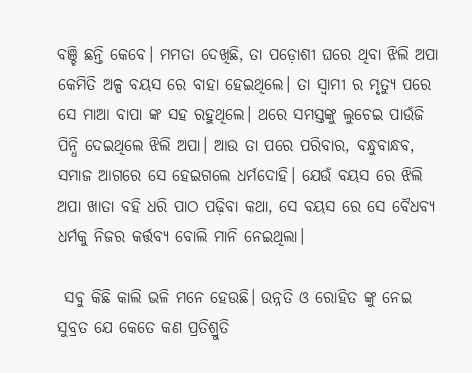ବଞ୍ଚି ଛନ୍ତି କେବେ। ମମତା ଦେଖିଛି, ତା ପଡ଼ୋଶୀ ଘରେ ଥିବା ଝିଲି ଅପା କେମିତି ଅଳ୍ପ ବୟସ ରେ ବାହା ହେଇଥିଲେ। ତା ସ୍ବାମୀ ର ମୃତ୍ୟୁ ପରେ ସେ ମାଆ ବାପା ଙ୍କ ସହ ରହୁଥିଲେ। ଥରେ ସମସ୍ତଙ୍କୁ ଲୁଚେଇ ପାଉଁଜି ପିନ୍ଧି ଦେଇଥିଲେ ଝିଲି ଅପା। ଆଉ ତା ପରେ ପରିବାର, ବନ୍ଧୁବାନ୍ଧବ, ସମାଜ ଆଗରେ ସେ ହେଇଗଲେ ଧର୍ମଦୋହି। ଯେଉଁ ବୟସ ରେ ଝିଲି ଅପା ଖାତା ବହି ଧରି ପାଠ ପଢ଼ିବା କଥା, ସେ ବୟସ ରେ ସେ ବୈଧବ୍ୟ ଧର୍ମକୁ ନିଜର କର୍ତ୍ତବ୍ୟ ବୋଲି ମାନି ନେଇଥିଲା।

 ସବୁ କିଛି କାଲି ଭଳି ମନେ ହେଉଛି। ଉନ୍ନତି ଓ ରୋହିତ ଙ୍କୁ ନେଇ ସୁବ୍ରତ ଯେ କେତେ କଣ ପ୍ରତିଶ୍ରୁତି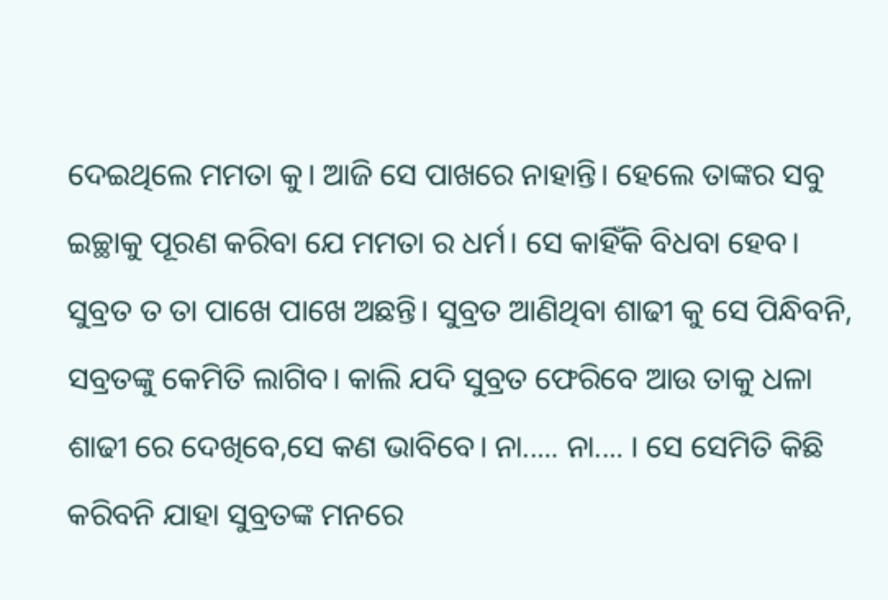ଦେଇଥିଲେ ମମତା କୁ। ଆଜି ସେ ପାଖରେ ନାହାନ୍ତି। ହେଲେ ତାଙ୍କର ସବୁ ଇଚ୍ଛାକୁ ପୂରଣ କରିବା ଯେ ମମତା ର ଧର୍ମ। ସେ କାହିଁକି ବିଧବା ହେବ। ସୁବ୍ରତ ତ ତା ପାଖେ ପାଖେ ଅଛନ୍ତି। ସୁବ୍ରତ ଆଣିଥିବା ଶାଢୀ କୁ ସେ ପିନ୍ଧିବନି, ସବ୍ରତଙ୍କୁ କେମିତି ଲାଗିବ। କାଲି ଯଦି ସୁବ୍ରତ ଫେରିବେ ଆଉ ତାକୁ ଧଳା ଶାଢୀ ରେ ଦେଖିବେ,ସେ କଣ ଭାବିବେ। ନା..... ନା.... । ସେ ସେମିତି କିଛି କରିବନି ଯାହା ସୁବ୍ରତଙ୍କ ମନରେ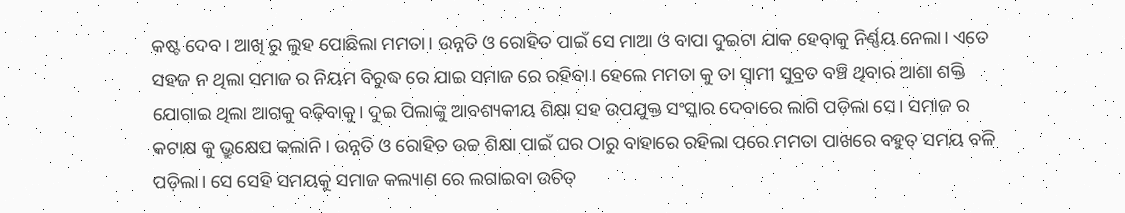କଷ୍ଟ ଦେବ। ଆଖି ରୁ ଲୁହ ପୋଛିଲା ମମତା। ଉନ୍ନତି ଓ ରୋହିତ ପାଇଁ ସେ ମାଆ ଓ ବାପା ଦୁଇଟା ଯାକ ହେବାକୁ ନିର୍ଣ୍ଣୟ ନେଲା। ଏତେ ସହଜ ନ ଥିଲା ସମାଜ ର ନିୟମ ବିରୁଦ୍ଧ ରେ ଯାଇ ସମାଜ ରେ ରହିବା। ହେଲେ ମମତା କୁ ତା ସ୍ବାମୀ ସୁବ୍ରତ ବଞ୍ଚି ଥିବାର ଆଶା ଶକ୍ତି ଯୋଗାଇ ଥିଲା ଆଗକୁ ବଢ଼ିବାକୁ। ଦୁଇ ପିଲାଙ୍କୁ ଆବଶ୍ୟକୀୟ ଶିକ୍ଷା ସହ ଉପଯୁକ୍ତ ସଂସ୍କାର ଦେବାରେ ଲାଗି ପଡ଼ିଲା ସେ। ସମାଜ ର କଟାକ୍ଷ କୁ ଭ୍ରୁକ୍ଷେପ କଲାନି। ଉନ୍ନତି ଓ ରୋହିତ ଉଚ୍ଚ ଶିକ୍ଷା ପାଇଁ ଘର ଠାରୁ ବାହାରେ ରହିଲା ପରେ ମମତା ପାଖରେ ବହୁତ୍ ସମୟ ବଳି ପଡ଼ିଲା। ସେ ସେହି ସମୟକୁ ସମାଜ କଲ୍ୟାଣ ରେ ଲଗାଇବା ଉଚିତ୍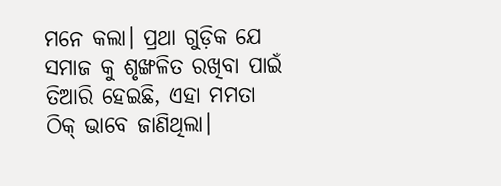ମନେ କଲା। ପ୍ରଥା ଗୁଡ଼ିକ ଯେ ସମାଜ କୁ ଶୃଙ୍ଖଳିତ ରଖିବା ପାଇଁ ତିଆରି ହେଇଛି, ଏହା ମମତା ଠିକ୍ ଭାବେ ଜାଣିଥିଲା।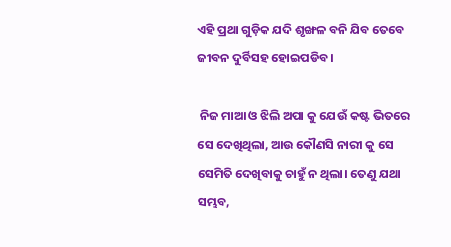ଏହି ପ୍ରଥା ଗୁଡ଼ିକ ଯଦି ଶୃଙ୍ଖଳ ବନି ଯିବ ତେବେ ଜୀବନ ଦୁର୍ବିସହ ହୋଇପଡିବ।

 ନିଜ ମାଆ ଓ ଝିଲି ଅପା କୁ ଯେଉଁ କଷ୍ଟ ଭିତରେ ସେ ଦେଖିଥିଲା, ଆଉ କୌଣସି ନାରୀ କୁ ସେ ସେମିତି ଦେଖିବାକୁ ଚାହୁଁ ନ ଥିଲା। ତେଣୁ ଯଥା ସମ୍ଭବ,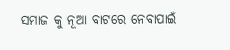ସମାଜ କୁ ନୂଆ ବାଟରେ ନେବାପାଇଁ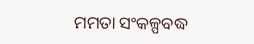ମମତା ସଂକଳ୍ପବଦ୍ଧ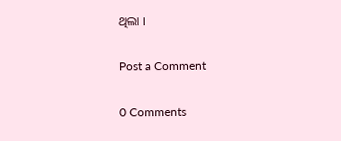ଥିଲା ।

Post a Comment

0 Comments